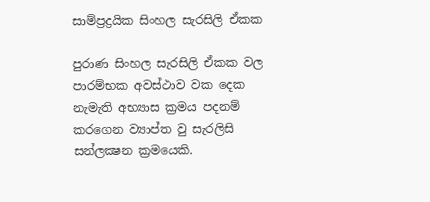සාම්ප්‍රද්‍රයික සිංහල සැරසිලි ඒකක

පුරාණ සිංහල සැරසිලි ඒකක වල පාරම්භක අවස්‌ථාව වක දෙක නැමැති අභ්‍යාස ක්‍රමය පදනම් කරගෙන ව්‍යාප්ත වු සැරලිසි සන්ලක්‍ෂන ක්‍රමයෙකි.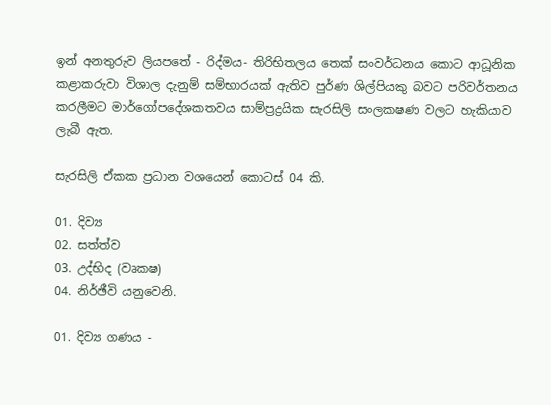ඉන් අනතුරුව ලියපතේ - රිද්මය- තිරිභිතලය තෙක්‌ සංවර්ධනය කොට ආධූනික කළාකරුවා විශාල දැනුම් සම්භාරයක්‌ ඇතිව පුර්ණ ශිල්පියකු බවට පරිවර්තනය කරලීමට මාර්ගෝපදේශකතවය සාම්ප්‍රද්‍රයික සැරසිලි සංලකෂණ වලට හැකියාව ලැබී ඇත.

සැරසිලි ඒකක ප්‍රධාන වශයෙන් කොටස්‌ 04 කි.

01. දිව්‍ය
02. සත්ත්ව
03. උද්භිද (වෘකෂ)
04. නිර්ඡීවි යනුවෙනි.

01. දිව්‍ය ගණය -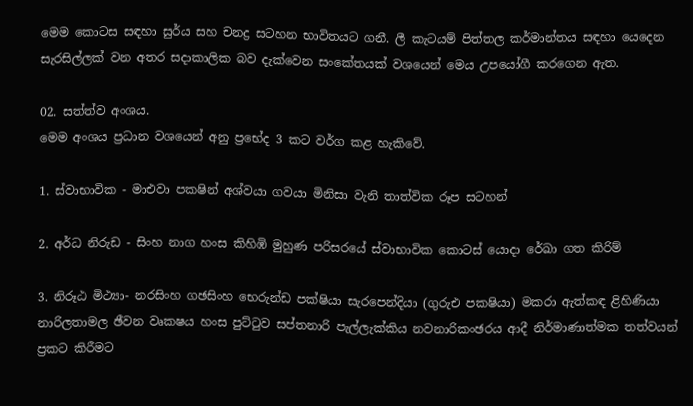මෙම කොටස සඳහා සුර්ය සහ චනද්‍ර සටහන භාවිතයට ගනී. ලී කැටයම් පිත්තල කර්මාන්තය සඳහා යෙදෙන සැරසිල්ලක්‌ වන අතර සදාකාලික බව දැක්‌වෙන සංකේතයක්‌ වශයෙන් මෙය උපයෝගී කරගෙන ඇත.

02. සත්ත්ව අංශය.
මෙම අංශය ප්‍රධාන වශයෙන් අනු ප්‍රභේද 3 කට වර්ග කළ හැකිවේ.

1. ස්‌වාභාවික - මාඑවා පකෂින් අශ්වයා ගවයා මිනිසා වැනි තාත්වික රූප සටහන්

2. අර්ධ නිරුඩ - සිංහ නාග හංස කිහිඹි මුහුණ පරිසරයේ ස්‌වාභාවික කොටස්‌ යොදා රේඛා ගත කිරිම්

3. නිරූඨ මිථ්‍යා- නරසිංහ ගඡසිංහ භෙරුන්ඩ පක්‌ෂියා සැරපෙන්දියා (ගුරුඑ පකෂියා) මකරා ඇත්කඳ ළිහිණියා නාරිලතාමල ඡීවන වෘකෂය හංස පුට්‌ටුව සප්තනාරි පැල්ලැක්‌කිය නවනාරිකංඡරය ආදී නිර්මාණාත්මක තත්වයන් ප්‍රකට කිරීමට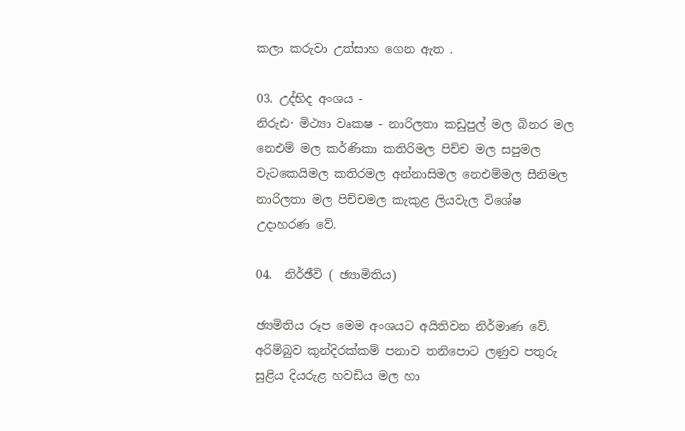කලා කරුවා උත්සාහ ගෙන ඇත .

03. උද්භිද අංශය -
නිරුඪ· මිථ්‍යා වෘකෂ - නාරිලතා කඩුපුල් මල බිනර මල නෙඑම් මල කර්ණිකා කතිරිමල පිච්ච මල සපුමල වැටකෙයිමල කතිරමල අන්නාසිමල නෙඑම්මල සීනිමල නාරිලතා මල පිච්චමල කැකුළ ලියවැල විශේෂ උදාහරණ වේ.

04.  නිර්ඡීවි ( ඡ්‍යාමිතිය)

ඡ්‍යමිතිය රූප මෙම අංශයට අයිතිවන නිර්මාණ වේ. අරිම්බුව කුන්දිරක්‌කම් පනාව තනිපොට ලණුව පතුරු සුළිය දියරුළ හවඩිය මල හා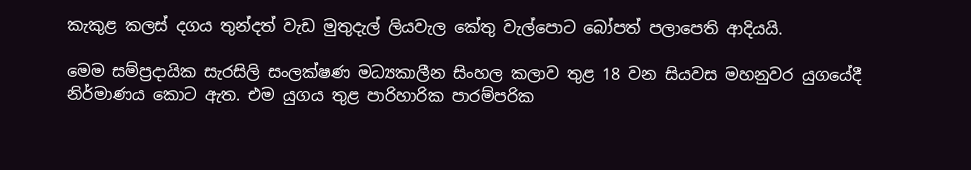කැකුළ කලස්‌ දගය තුන්දත් වැඩ මුතුදැල් ලියවැල කේතු වැල්පොට බෝපත් පලාපෙති ආදියයි.

මෙම සම්ප්‍රදායික සැරසිලි සංලක්‌ෂණ මධ්‍යකාලීන සිංහල කලාව තුළ 18 වන සියවස මහනුවර යුගයේදී නිර්මාණය කොට ඇත. එම යුගය තුළ පාරිහාරික පාරම්පරික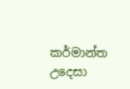කර්මාන්ත උදෙසා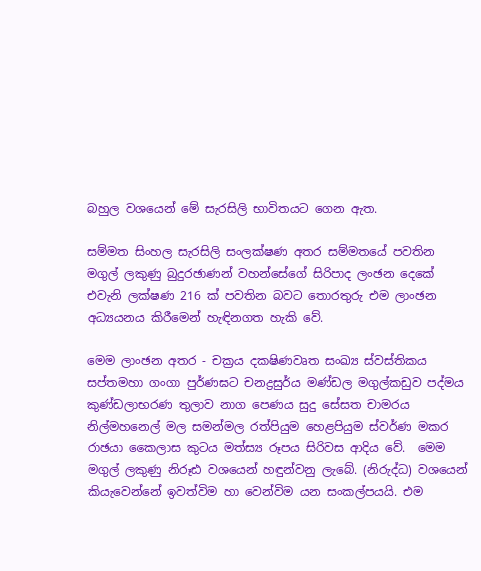බහුල වශයෙන් මේ සැරසිලි භාවිතයට ගෙන ඇත.

සම්මත සිංහල සැරසිලි සංලක්‌ෂණ අතර සම්මතයේ පවතින මගුල් ලකුණු බුදුරඡාණන් වහන්සේගේ සිරිපාද ලංඡන දෙකේ එවැනි ලක්‌ෂණ 216 ක්‌ පවතින බවට තොරතුරු එම ලාංඡන අධ්‍යයනය කිරීමෙන් හැඳිනගත හැකි වේ.

මෙම ලාංඡන අතර - චක්‍රය දකෂිණවෘත සංඛ්‍ය ස්‌වස්‌තිකය සප්තමහා ගංගා පුර්ණඝට චනද්‍රසුර්ය මණ්‌ඩල මගුල්කඩුව පද්මය කුණ්‌ඩලාභරණ තුලාව නාග පෙණය සුදු සේසත චාමරය නිල්මහනෙල් මල සමන්මල රත්පියුම හෙළපියුම ස්‌වර්ණ මකර රාඡයා කෛලාස කුටය මත්ස්‍ය රූපය සිරිවස ආදිය වේ.  මෙම මගුල් ලකුණු නිරූඪ වශයෙන් හඳුන්වනු ලැබේ. (නිරුද්ධ) වශයෙන් කියැවෙන්නේ ඉවත්විම හා වෙන්විම යන සංකල්පයයි. එම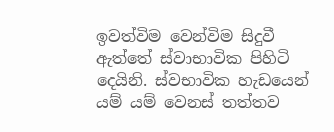ඉවත්විම වෙන්විම සිදුවී ඇත්තේ ස්‌වාභාවික පිහිටි දෙයිනි. ස්‌වභාවික හැඩයෙන් යම් යම් වෙනස්‌ තත්තව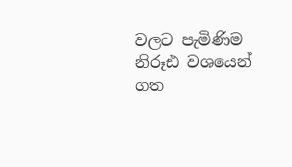වලට පැමිණිම නිරූඪ වශයෙන් ගත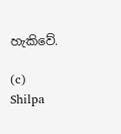හැකිවේ.

(c) Shilpa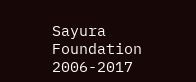Sayura Foundation 2006-2017